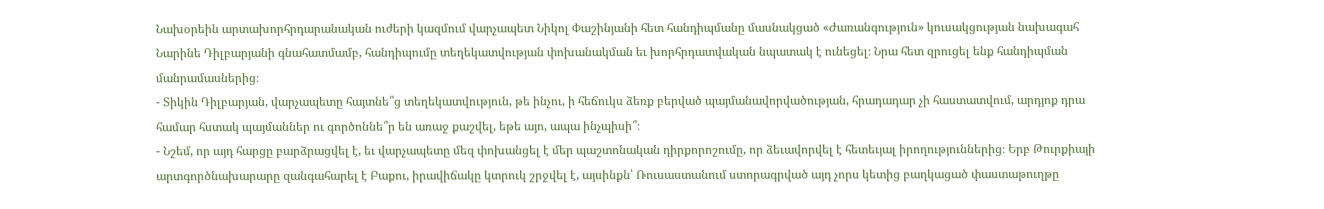Նախօրեին արտախորհրդարանական ուժերի կազմում վարչապետ Նիկոլ Փաշինյանի հետ հանդիպմանը մասնակցած «Ժառանգություն» կուսակցության նախագահ Նարինե Դիլբարյանի գնահատմամբ, հանդիպումը տեղեկատվության փոխանակման եւ խորհրդատվական նպատակ է ունեցել։ Նրա հետ զրուցել ենք հանդիպման մանրամասներից։
- Տիկին Դիլբարյան, վարչապետը հայտնե՞ց տեղեկատվություն, թե ինչու, ի հեճուկս ձեռք բերված պայմանավորվածության, հրադադար չի հաստատվում, արդյոք դրա համար հստակ պայմաններ ու գործոննե՞ր են առաջ քաշվել, եթե այո, ապա ինչպիսի՞։
- Նշեմ, որ այդ հարցը բարձրացվել է, եւ վարչապետը մեզ փոխանցել է մեր պաշտոնական դիրքորոշումը, որ ձեւավորվել է հետեւյալ իրողություններից։ Երբ Թուրքիայի արտգործնախարարը զանգահարել է Բաքու, իրավիճակը կտրուկ շրջվել է, այսինքն՝ Ռուսաստանում ստորագրված այդ չորս կետից բաղկացած փաստաթուղթը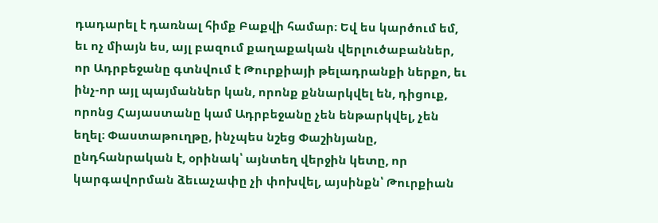դադարել է դառնալ հիմք Բաքվի համար։ Եվ ես կարծում եմ, եւ ոչ միայն ես, այլ բազում քաղաքական վերլուծաբաններ, որ Ադրբեջանը գտնվում է Թուրքիայի թելադրանքի ներքո, եւ ինչ-որ այլ պայմաններ կան, որոնք քննարկվել են, դիցուք, որոնց Հայաստանը կամ Ադրբեջանը չեն ենթարկվել, չեն եղել։ Փաստաթուղթը, ինչպես նշեց Փաշինյանը, ընդհանրական է, օրինակ՝ այնտեղ վերջին կետը, որ կարգավորման ձեւաչափը չի փոխվել, այսինքն՝ Թուրքիան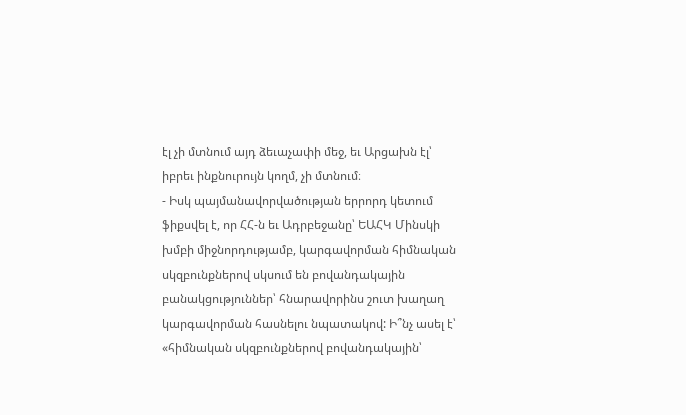էլ չի մտնում այդ ձեւաչափի մեջ, եւ Արցախն էլ՝ իբրեւ ինքնուրույն կողմ, չի մտնում։
- Իսկ պայմանավորվածության երրորդ կետում ֆիքսվել է, որ ՀՀ-ն եւ Ադրբեջանը՝ ԵԱՀԿ Մինսկի խմբի միջնորդությամբ, կարգավորման հիմնական սկզբունքներով սկսում են բովանդակային բանակցություններ՝ հնարավորինս շուտ խաղաղ կարգավորման հասնելու նպատակով: Ի՞նչ ասել է՝ «հիմնական սկզբունքներով բովանդակային՝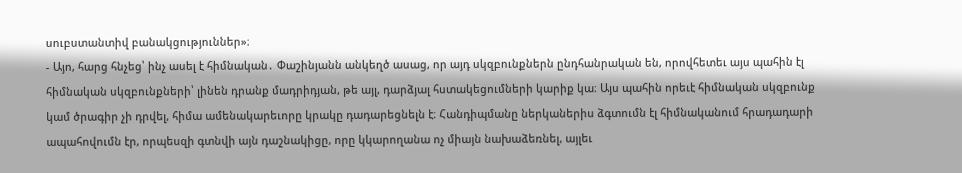սուբստանտիվ բանակցություններ»։
- Այո, հարց հնչեց՝ ինչ ասել է հիմնական․ Փաշինյանն անկեղծ ասաց, որ այդ սկզբունքներն ընդհանրական են, որովհետեւ այս պահին էլ հիմնական սկզբունքների՝ լինեն դրանք մադրիդյան, թե այլ, դարձյալ հստակեցումների կարիք կա։ Այս պահին որեւէ հիմնական սկզբունք կամ ծրագիր չի դրվել, հիմա ամենակարեւորը կրակը դադարեցնելն է։ Հանդիպմանը ներկաներիս ձգտումն էլ հիմնականում հրադադարի ապահովումն էր, որպեսզի գտնվի այն դաշնակիցը, որը կկարողանա ոչ միայն նախաձեռնել, այլեւ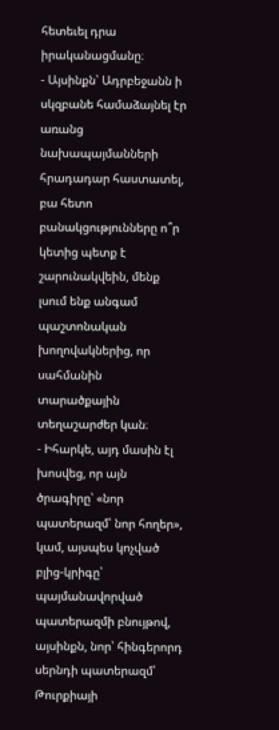հետեւել դրա իրականացմանը։
- Այսինքն՝ Ադրբեջանն ի սկզբանե համաձայնել էր առանց նախապայմանների հրադադար հաստատել, բա հետո բանակցությունները ո՞ր կետից պետք է շարունակվեին, մենք լսում ենք անգամ պաշտոնական խողովակներից, որ սահմանին տարածքային տեղաշարժեր կան։
- Իհարկե, այդ մասին էլ խոսվեց, որ այն ծրագիրը՝ «նոր պատերազմ՝ նոր հողեր», կամ, այսպես կոչված բլից-կրիգը՝ պայմանավորված պատերազմի բնույթով, այսինքն, նոր՝ հինգերորդ սերնդի պատերազմ՝ Թուրքիայի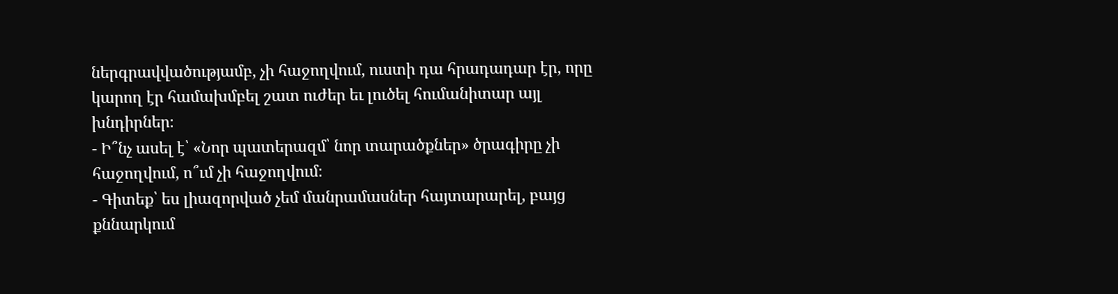ներգրավվածությամբ, չի հաջողվում, ուստի դա հրադադար էր, որը կարող էր համախմբել շատ ուժեր եւ լուծել հումանիտար այլ խնդիրներ։
- Ի՞նչ ասել է՝ «Նոր պատերազմ՝ նոր տարածքներ» ծրագիրը չի հաջողվում, ո՞ւմ չի հաջողվում։
- Գիտեք՝ ես լիազորված չեմ մանրամասներ հայտարարել, բայց քննարկում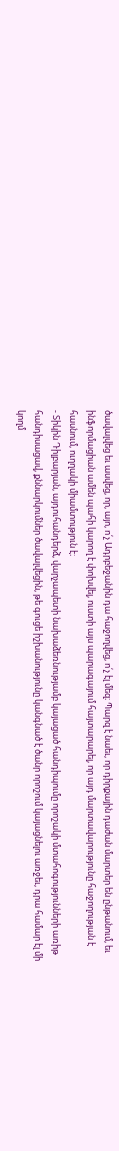ծավալվեց եւ ասվեց, որ, այո, ո՛չ Ադրբեջանին դա հաջողվեց, ո՛չ էլ մեզ։ Պարզ է նաեւ, որ դիրքային դաժան մարտեր են ընթանում, եւ ինֆորմացիան ամեն պահի կարող է փոխվել, ուստի այս պարագայում հայտարարել, որ այդ մարտավարությունը հաջողության է հասնում, ուղղակի միամտություն է։
- Տիկին Դիլբարյան, այդուհանդերձ, վարչապետի նախաձեռնությամբ կայացած հանդիպումը որոշակի մտահոգությունների առիթ հանդիսացավ, քննարկումներ ծավալվեցին, թե գուցե իշխանությունը կանգնած է ծանր որոշում կայացնելու առջեւ, դրա համար էլ մի կողմ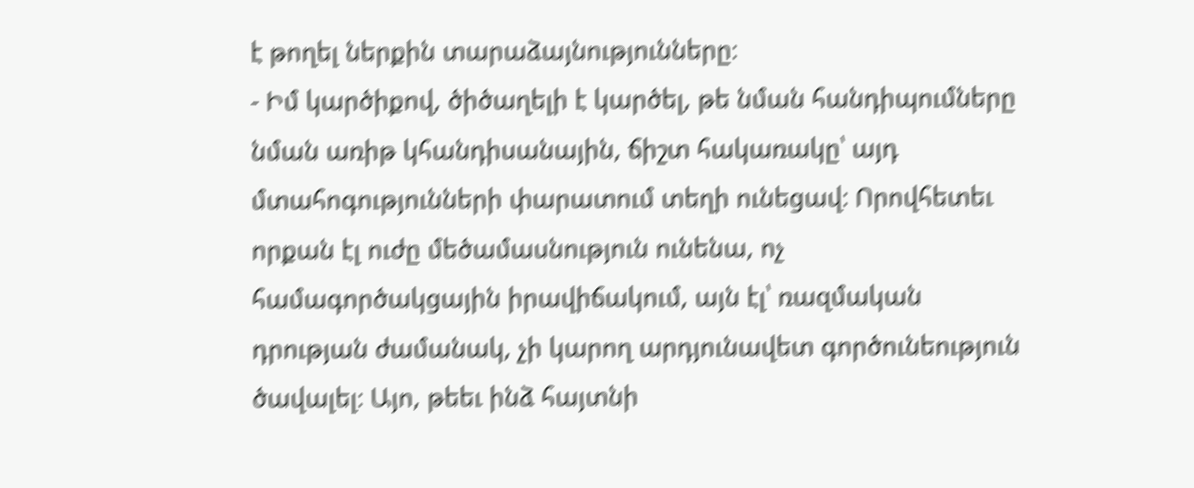է թողել ներքին տարաձայնությունները։
- Իմ կարծիքով, ծիծաղելի է կարծել, թե նման հանդիպումները նման առիթ կհանդիսանային, ճիշտ հակառակը՝ այդ մտահոգությունների փարատում տեղի ունեցավ։ Որովհետեւ որքան էլ ուժը մեծամասնություն ունենա, ոչ համագործակցային իրավիճակում, այն էլ՝ ռազմական դրության ժամանակ, չի կարող արդյունավետ գործունեություն ծավալել։ Այո, թեեւ ինձ հայտնի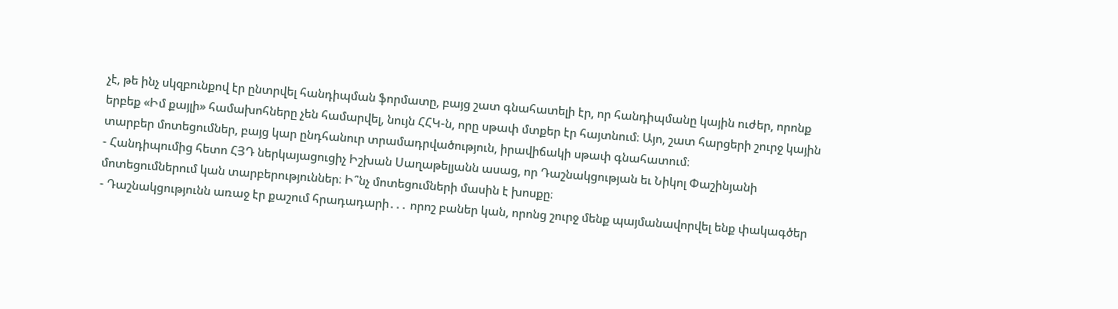չէ, թե ինչ սկզբունքով էր ընտրվել հանդիպման ֆորմատը, բայց շատ գնահատելի էր, որ հանդիպմանը կային ուժեր, որոնք երբեք «Իմ քայլի» համախոհները չեն համարվել, նույն ՀՀԿ-ն, որը սթափ մտքեր էր հայտնում։ Այո, շատ հարցերի շուրջ կային տարբեր մոտեցումներ, բայց կար ընդհանուր տրամադրվածություն, իրավիճակի սթափ գնահատում։
- Հանդիպումից հետո ՀՅԴ ներկայացուցիչ Իշխան Սաղաթելյանն ասաց, որ Դաշնակցության եւ Նիկոլ Փաշինյանի մոտեցումներում կան տարբերություններ։ Ի՞նչ մոտեցումների մասին է խոսքը։
- Դաշնակցությունն առաջ էր քաշում հրադադարի․․․ որոշ բաներ կան, որոնց շուրջ մենք պայմանավորվել ենք փակագծեր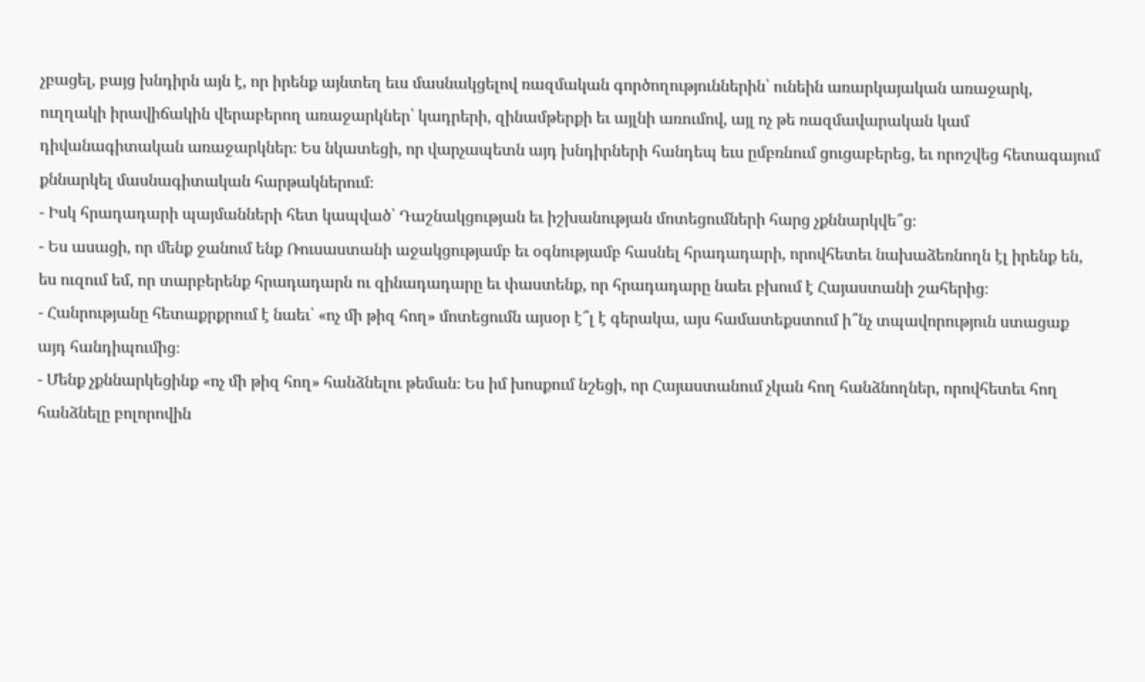չբացել, բայց խնդիրն այն է, որ իրենք այնտեղ եւս մասնակցելով ռազմական գործողություններին՝ ունեին առարկայական առաջարկ, ուղղակի իրավիճակին վերաբերող առաջարկներ՝ կադրերի, զինամթերքի եւ այլնի առումով, այլ ոչ թե ռազմավարական կամ դիվանագիտական առաջարկներ։ Ես նկատեցի, որ վարչապետն այդ խնդիրների հանդեպ եւս ըմբռնում ցուցաբերեց, եւ որոշվեց հետագայում քննարկել մասնագիտական հարթակներում։
- Իսկ հրադադարի պայմանների հետ կապված՝ Դաշնակցության եւ իշխանության մոտեցումների հարց չքննարկվե՞ց։
- Ես ասացի, որ մենք ջանում ենք Ռուսաստանի աջակցությամբ եւ օգնությամբ հասնել հրադադարի, որովհետեւ նախաձեռնողն էլ իրենք են, ես ուզում եմ, որ տարբերենք հրադադարն ու զինադադարը եւ փաստենք, որ հրադադարը նաեւ բխում է Հայաստանի շահերից։
- Հանրությանը հետաքրքրում է նաեւ՝ «ոչ մի թիզ հող» մոտեցումն այսօր է՞լ է գերակա, այս համատեքստում ի՞նչ տպավորություն ստացաք այդ հանդիպումից։
- Մենք չքննարկեցինք «ոչ մի թիզ հող» հանձնելու թեման։ Ես իմ խոսքում նշեցի, որ Հայաստանում չկան հող հանձնողներ, որովհետեւ հող հանձնելը բոլորովին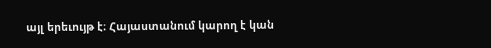այլ երեւույթ է։ Հայաստանում կարող է կան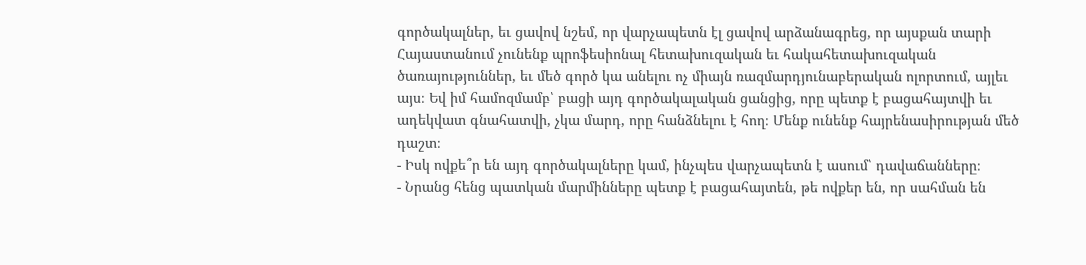գործակալներ, եւ ցավով նշեմ, որ վարչապետն էլ ցավով արձանագրեց, որ այսքան տարի Հայաստանում չունենք պրոֆեսիոնալ հետախուզական եւ հակահետախուզական ծառայություններ, եւ մեծ գործ կա անելու ոչ միայն ռազմարդյունաբերական ոլորտում, այլեւ այս։ Եվ իմ համոզմամբ՝ բացի այդ գործակալական ցանցից, որը պետք է բացահայտվի եւ ադեկվատ գնահատվի, չկա մարդ, որը հանձնելու է հող։ Մենք ունենք հայրենասիրության մեծ դաշտ։
- Իսկ ովքե՞ր են այդ գործակալները կամ, ինչպես վարչապետն է ասում՝ դավաճանները։
- Նրանց հենց պատկան մարմինները պետք է բացահայտեն, թե ովքեր են, որ սահման են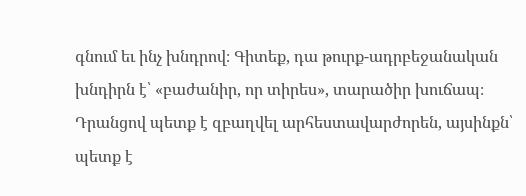գնում եւ ինչ խնդրով։ Գիտեք, դա թուրք-ադրբեջանական խնդիրն է՝ «բաժանիր, որ տիրես», տարածիր խուճապ։ Դրանցով պետք է զբաղվել արհեստավարժորեն, այսինքն՝ պետք է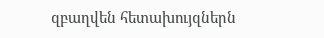զբաղվեն հետախույզներն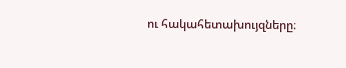ու հակահետախույզները։